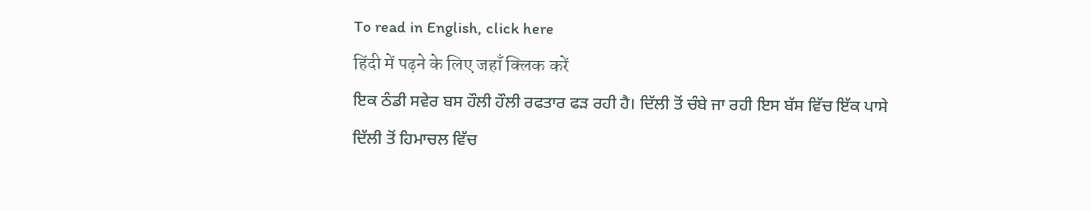To read in English, click here
हिंदी में पढ़ने के लिए जहाँ क्लिक करें
ਇਕ ਠੰਡੀ ਸਵੇਰ ਬਸ ਹੌਲੀ ਹੌਲੀ ਰਫਤਾਰ ਫੜ ਰਹੀ ਹੈ। ਦਿੱਲੀ ਤੋਂ ਚੰਬੇ ਜਾ ਰਹੀ ਇਸ ਬੱਸ ਵਿੱਚ ਇੱਕ ਪਾਸੇ ਦਿੱਲੀ ਤੋਂ ਹਿਮਾਚਲ ਵਿੱਚ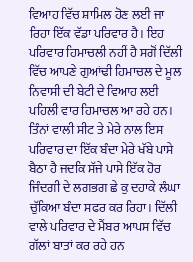ਵਿਆਹ ਵਿੱਚ ਸ਼ਾਮਿਲ ਹੋਣ ਲਈ ਜਾ ਰਿਹਾ ਇੱਕ ਵੱਡਾ ਪਰਿਵਾਰ ਹੈ। ਇਹ ਪਰਿਵਾਰ ਹਿਮਾਚਲੀ ਨਹੀਂ ਹੈ ਸਗੋਂ ਦਿੱਲੀ ਵਿੱਚ ਆਪਣੇ ਗੁਆਂਢੀ ਹਿਮਾਚਲ ਦੇ ਮੂਲ ਨਿਵਾਸੀ ਦੀ ਬੇਟੀ ਦੇ ਵਿਆਹ ਲਈ ਪਹਿਲੀ ਵਾਰ ਹਿਮਾਚਲ ਆ ਰਹੇ ਹਨ। ਤਿੰਨਾਂ ਵਾਲੀ ਸੀਟ ਤੇ ਮੇਰੇ ਨਾਲ ਇਸ ਪਰਿਵਾਰ ਦਾ ਇੱਕ ਬੰਦਾ ਮੇਰੇ ਖੱਬੇ ਪਾਸੇ ਬੈਠਾ ਹੈ ਜਦਕਿ ਸੱਜੇ ਪਾਸੇ ਇੱਕ ਹੋਰ ਜਿੰਦਗੀ ਦੇ ਲਗਭਗ ਛੇ ਕੁ ਦਹਾਕੇ ਲੰਘਾ ਚੁੱਕਿਆ ਬੰਦਾ ਸਫਰ ਕਰ ਰਿਹਾ। ਦਿੱਲੀ ਵਾਲੇ ਪਰਿਵਾਰ ਦੇ ਮੈਂਬਰ ਆਪਸ ਵਿੱਚ ਗੱਲਾਂ ਬਾਤਾਂ ਕਰ ਰਹੇ ਹਨ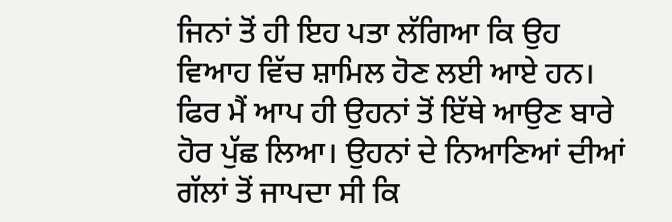ਜਿਨਾਂ ਤੋਂ ਹੀ ਇਹ ਪਤਾ ਲੱਗਿਆ ਕਿ ਉਹ ਵਿਆਹ ਵਿੱਚ ਸ਼ਾਮਿਲ ਹੋਣ ਲਈ ਆਏ ਹਨ। ਫਿਰ ਮੈਂ ਆਪ ਹੀ ਉਹਨਾਂ ਤੋਂ ਇੱਥੇ ਆਉਣ ਬਾਰੇ ਹੋਰ ਪੁੱਛ ਲਿਆ। ਉਹਨਾਂ ਦੇ ਨਿਆਣਿਆਂ ਦੀਆਂ ਗੱਲਾਂ ਤੋਂ ਜਾਪਦਾ ਸੀ ਕਿ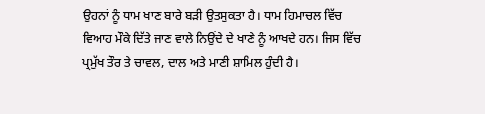ਉਹਨਾਂ ਨੂੰ ਧਾਮ ਖਾਣ ਬਾਰੇ ਬੜੀ ਉਤਸੁਕਤਾ ਹੈ। ਧਾਮ ਹਿਮਾਚਲ ਵਿੱਚ ਵਿਆਹ ਮੌਕੇ ਦਿੱਤੇ ਜਾਣ ਵਾਲੇ ਨਿਉਂਦੇ ਦੇ ਖਾਣੇ ਨੂੰ ਆਖਦੇ ਹਨ। ਜਿਸ ਵਿੱਚ ਪ੍ਰਮੁੱਖ ਤੌਰ ਤੇ ਚਾਵਲ, ਦਾਲ ਅਤੇ ਮਾਣੀ ਸ਼ਾਮਿਲ ਹੁੰਦੀ ਹੈ।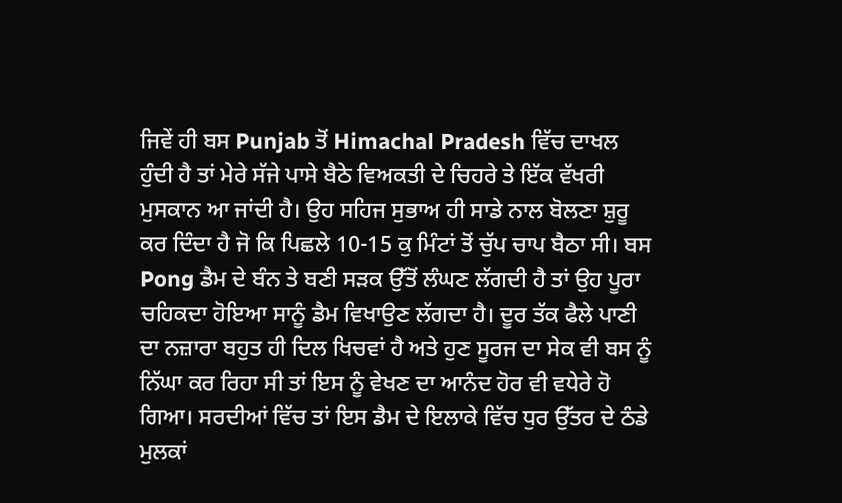ਜਿਵੇਂ ਹੀ ਬਸ Punjab ਤੋਂ Himachal Pradesh ਵਿੱਚ ਦਾਖਲ ਹੁੰਦੀ ਹੈ ਤਾਂ ਮੇਰੇ ਸੱਜੇ ਪਾਸੇ ਬੈਠੇ ਵਿਅਕਤੀ ਦੇ ਚਿਹਰੇ ਤੇ ਇੱਕ ਵੱਖਰੀ ਮੁਸਕਾਨ ਆ ਜਾਂਦੀ ਹੈ। ਉਹ ਸਹਿਜ ਸੁਭਾਅ ਹੀ ਸਾਡੇ ਨਾਲ ਬੋਲਣਾ ਸ਼ੁਰੂ ਕਰ ਦਿੰਦਾ ਹੈ ਜੋ ਕਿ ਪਿਛਲੇ 10-15 ਕੁ ਮਿੰਟਾਂ ਤੋਂ ਚੁੱਪ ਚਾਪ ਬੈਠਾ ਸੀ। ਬਸ Pong ਡੈਮ ਦੇ ਬੰਨ ਤੇ ਬਣੀ ਸੜਕ ਉੱਤੋਂ ਲੰਘਣ ਲੱਗਦੀ ਹੈ ਤਾਂ ਉਹ ਪੂਰਾ ਚਹਿਕਦਾ ਹੋਇਆ ਸਾਨੂੰ ਡੈਮ ਵਿਖਾਉਣ ਲੱਗਦਾ ਹੈ। ਦੂਰ ਤੱਕ ਫੈਲੇ ਪਾਣੀ ਦਾ ਨਜ਼ਾਰਾ ਬਹੁਤ ਹੀ ਦਿਲ ਖਿਚਵਾਂ ਹੈ ਅਤੇ ਹੁਣ ਸੂਰਜ ਦਾ ਸੇਕ ਵੀ ਬਸ ਨੂੰ ਨਿੱਘਾ ਕਰ ਰਿਹਾ ਸੀ ਤਾਂ ਇਸ ਨੂੰ ਵੇਖਣ ਦਾ ਆਨੰਦ ਹੋਰ ਵੀ ਵਧੇਰੇ ਹੋ ਗਿਆ। ਸਰਦੀਆਂ ਵਿੱਚ ਤਾਂ ਇਸ ਡੈਮ ਦੇ ਇਲਾਕੇ ਵਿੱਚ ਧੁਰ ਉੱਤਰ ਦੇ ਠੰਡੇ ਮੁਲਕਾਂ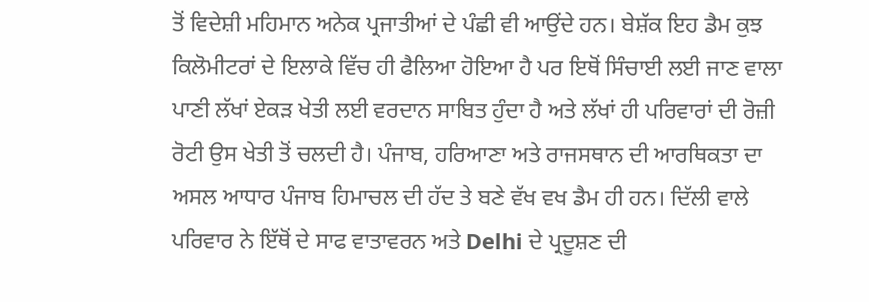ਤੋਂ ਵਿਦੇਸ਼ੀ ਮਹਿਮਾਨ ਅਨੇਕ ਪ੍ਰਜਾਤੀਆਂ ਦੇ ਪੰਛੀ ਵੀ ਆਉਂਦੇ ਹਨ। ਬੇਸ਼ੱਕ ਇਹ ਡੈਮ ਕੁਝ ਕਿਲੋਮੀਟਰਾਂ ਦੇ ਇਲਾਕੇ ਵਿੱਚ ਹੀ ਫੈਲਿਆ ਹੋਇਆ ਹੈ ਪਰ ਇਥੋਂ ਸਿੰਚਾਈ ਲਈ ਜਾਣ ਵਾਲਾ ਪਾਣੀ ਲੱਖਾਂ ਏਕੜ ਖੇਤੀ ਲਈ ਵਰਦਾਨ ਸਾਬਿਤ ਹੁੰਦਾ ਹੈ ਅਤੇ ਲੱਖਾਂ ਹੀ ਪਰਿਵਾਰਾਂ ਦੀ ਰੋਜ਼ੀ ਰੋਟੀ ਉਸ ਖੇਤੀ ਤੋਂ ਚਲਦੀ ਹੈ। ਪੰਜਾਬ, ਹਰਿਆਣਾ ਅਤੇ ਰਾਜਸਥਾਨ ਦੀ ਆਰਥਿਕਤਾ ਦਾ ਅਸਲ ਆਧਾਰ ਪੰਜਾਬ ਹਿਮਾਚਲ ਦੀ ਹੱਦ ਤੇ ਬਣੇ ਵੱਖ ਵਖ ਡੈਮ ਹੀ ਹਨ। ਦਿੱਲੀ ਵਾਲੇ ਪਰਿਵਾਰ ਨੇ ਇੱਥੋਂ ਦੇ ਸਾਫ ਵਾਤਾਵਰਨ ਅਤੇ Delhi ਦੇ ਪ੍ਰਦੂਸ਼ਣ ਦੀ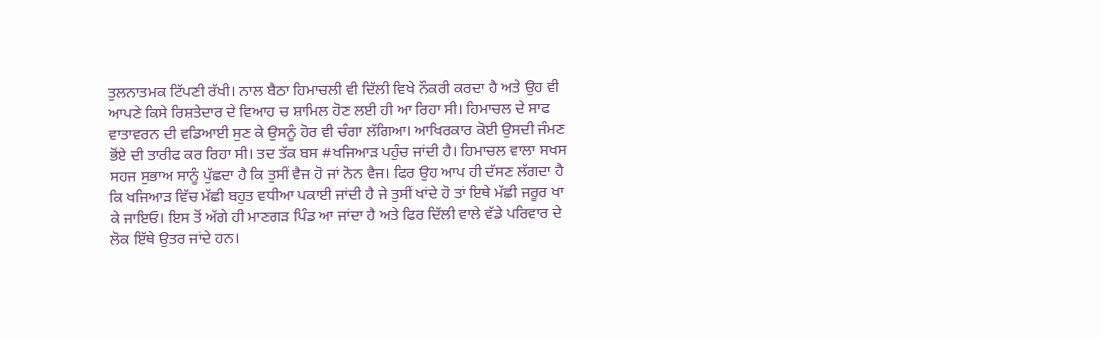ਤੁਲਨਾਤਮਕ ਟਿੱਪਣੀ ਰੱਖੀ। ਨਾਲ ਬੈਠਾ ਹਿਮਾਚਲੀ ਵੀ ਦਿੱਲੀ ਵਿਖੇ ਨੌਕਰੀ ਕਰਦਾ ਹੈ ਅਤੇ ਉਹ ਵੀ ਆਪਣੇ ਕਿਸੇ ਰਿਸ਼ਤੇਦਾਰ ਦੇ ਵਿਆਹ ਚ ਸ਼ਾਮਿਲ ਹੋਣ ਲਈ ਹੀ ਆ ਰਿਹਾ ਸੀ। ਹਿਮਾਚਲ ਦੇ ਸਾਫ ਵਾਤਾਵਰਨ ਦੀ ਵਡਿਆਈ ਸੁਣ ਕੇ ਉਸਨੂੰ ਹੋਰ ਵੀ ਚੰਗਾ ਲੱਗਿਆ। ਆਖਿਰਕਾਰ ਕੋਈ ਉਸਦੀ ਜੰਮਣ ਭੋਂਏ ਦੀ ਤਾਰੀਫ ਕਰ ਰਿਹਾ ਸੀ। ਤਦ ਤੱਕ ਬਸ #ਖਜਿਆੜ ਪਹੁੰਚ ਜਾਂਦੀ ਹੈ। ਹਿਮਾਚਲ ਵਾਲਾ ਸਖਸ ਸਹਜ ਸੁਭਾਅ ਸਾਨੂੰ ਪੁੱਛਦਾ ਹੈ ਕਿ ਤੁਸੀਂ ਵੈਜ ਹੋ ਜਾਂ ਨੋਨ ਵੈਜ। ਫਿਰ ਉਹ ਆਪ ਹੀ ਦੱਸਣ ਲੱਗਦਾ ਹੈ ਕਿ ਖਜਿਆੜ ਵਿੱਚ ਮੱਛੀ ਬਹੁਤ ਵਧੀਆ ਪਕਾਈ ਜਾਂਦੀ ਹੈ ਜੇ ਤੁਸੀਂ ਖਾਂਦੇ ਹੋ ਤਾਂ ਇਥੇ ਮੱਛੀ ਜਰੂਰ ਖਾ ਕੇ ਜਾਇਓ। ਇਸ ਤੋਂ ਅੱਗੇ ਹੀ ਮਾਣਗੜ ਪਿੰਡ ਆ ਜਾਂਦਾ ਹੈ ਅਤੇ ਫਿਰ ਦਿੱਲੀ ਵਾਲੇ ਵੱਡੇ ਪਰਿਵਾਰ ਦੇ ਲੋਕ ਇੱਥੇ ਉਤਰ ਜਾਂਦੇ ਹਨ।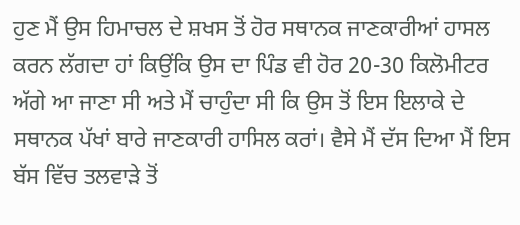ਹੁਣ ਮੈਂ ਉਸ ਹਿਮਾਚਲ ਦੇ ਸ਼ਖਸ ਤੋਂ ਹੋਰ ਸਥਾਨਕ ਜਾਣਕਾਰੀਆਂ ਹਾਸਲ ਕਰਨ ਲੱਗਦਾ ਹਾਂ ਕਿਉਂਕਿ ਉਸ ਦਾ ਪਿੰਡ ਵੀ ਹੋਰ 20-30 ਕਿਲੋਮੀਟਰ ਅੱਗੇ ਆ ਜਾਣਾ ਸੀ ਅਤੇ ਮੈਂ ਚਾਹੁੰਦਾ ਸੀ ਕਿ ਉਸ ਤੋਂ ਇਸ ਇਲਾਕੇ ਦੇ ਸਥਾਨਕ ਪੱਖਾਂ ਬਾਰੇ ਜਾਣਕਾਰੀ ਹਾਸਿਲ ਕਰਾਂ। ਵੈਸੇ ਮੈਂ ਦੱਸ ਦਿਆ ਮੈਂ ਇਸ ਬੱਸ ਵਿੱਚ ਤਲਵਾੜੇ ਤੋਂ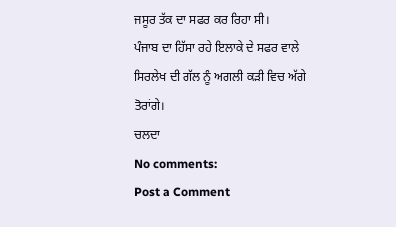ਜਸੂਰ ਤੱਕ ਦਾ ਸਫਰ ਕਰ ਰਿਹਾ ਸੀ।
ਪੰਜਾਬ ਦਾ ਹਿੱਸਾ ਰਹੇ ਇਲਾਕੇ ਦੇ ਸਫਰ ਵਾਲੇ ਸਿਰਲੇਖ ਦੀ ਗੱਲ ਨੂੰ ਅਗਲੀ ਕੜੀ ਵਿਚ ਅੱਗੇ ਤੋਰਾਂਗੇ।
ਚਲਦਾ
No comments:
Post a Comment